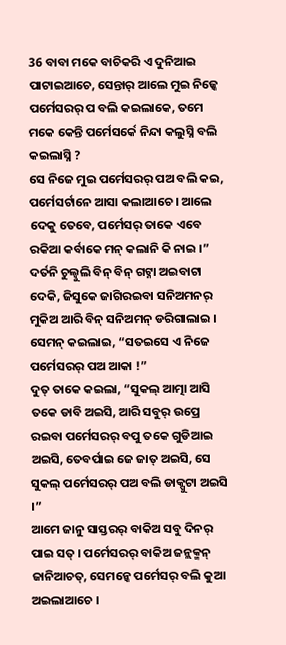36 ବାବା ମକେ ବାଚିକରି ଏ ଦୁନିଆଇ ପାଟାଇଆଚେ, ସେନ୍ତାର୍ ଆଲେ ମୁଇ ନିଜ୍କେ ପର୍ମେସରର୍ ପ ବଲି କଇଲାକେ, ତମେ ମକେ କେନ୍ତି ପର୍ମେସର୍କେ ନିନ୍ଦା କଲୁସ୍ନି ବଲି କଇଲାସ୍ନି ?
ସେ ନିଜେ ମୁଇ ପର୍ମେସରର୍ ପଅ ବଲି କଇ, ପର୍ମେସର୍ଟାନେ ଆସା କଲାଆଚେ । ଆଲେ ଦେକୁ ତେବେ, ପର୍ମେସର୍ ତାକେ ଏବେ ରକିଆ କର୍ବାକେ ମନ୍ କଲାନି କି ନାଇ ।”
ଦର୍ତନି ଚୁଲ୍ବୁଲି ବିନ୍ ବିନ୍ ଗଟ୍ନା ଅଇବାଟା ଦେକି, ଜିସୁକେ ଜାଗିରଇବା ସନିଅମନର୍ ମୁକିଅ ଆରି ବିନ୍ ସନିଅମନ୍ ଡରିଗାଲାଇ । ସେମନ୍ କଇଲାଇ, “ସତଇସେ ଏ ନିଜେ ପର୍ମେସରର୍ ପଅ ଆକା !”
ଦୁତ୍ ତାକେ କଇଲା, “ସୁକଲ୍ ଆତ୍ମା ଆସି ତକେ ଡାବି ଅଇସି, ଆରି ସବୁର୍ ଉପ୍ରେ ରଇବା ପର୍ମେସରର୍ ବପୁ ତକେ ଗୁଡିଆଇ ଅଇସି, ତେବର୍ପାଇ ଜେ ଜାତ୍ ଅଇସି, ସେ ସୁକଲ୍ ପର୍ମେସରର୍ ପଅ ବଲି ଡାକ୍ପୁଟା ଅଇସି ।”
ଆମେ ଜାନୁ ସାସ୍ତରର୍ ବାକିଅ ସବୁ ଦିନର୍ ପାଇ ସତ୍ । ପର୍ମେସରର୍ ବାକିଅ ଜନ୍ଲକ୍ମନ୍ ଜାନିଆଚତ୍, ସେମନ୍କେ ପର୍ମେସର୍ ବଲି କୁଆ ଅଇଲାଆଚେ ।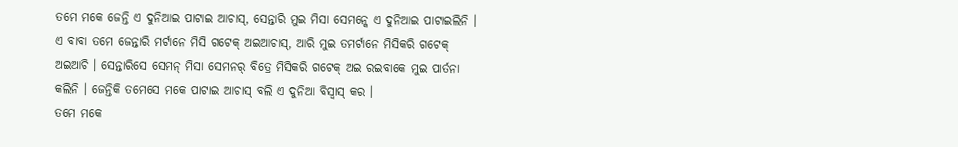ତମେ ମକେ ଜେନ୍ତି ଏ ଦୁନିଆଇ ପାଟାଇ ଆଚାସ୍, ସେନ୍ତାରି ମୁଇ ମିସା ସେମନ୍କେ ଏ ଦୁନିଆଇ ପାଟାଇଲିନି ।
ଏ ବାବା ତମେ ଜେନ୍ତାରି ମର୍ଟାନେ ମିସି ଗଟେକ୍ ଅଇଆଚାସ୍, ଆରି ମୁଇ ତମର୍ଟାନେ ମିସିକରି ଗଟେକ୍ ଅଇଆଚି । ସେନ୍ତାରିସେ ସେମନ୍ ମିସା ସେମନର୍ ବିତ୍ରେ ମିସିକରି ଗଟେକ୍ ଅଇ ରଇବାକେ ମୁଇ ପାର୍ତନା କଲିନି । ଜେନ୍ତିକି ତମେସେ ମକେ ପାଟାଇ ଆଚାସ୍ ବଲି ଏ ଦୁନିଆ ବିସ୍ବାସ୍ କର ।
ତମେ ମକେ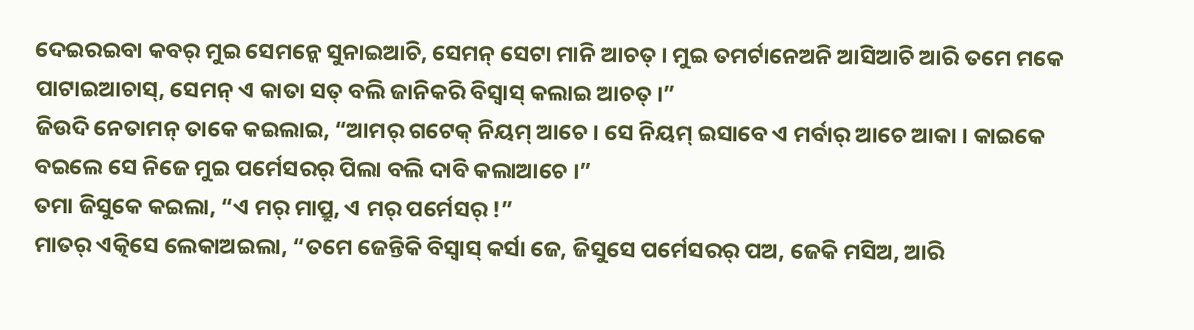ଦେଇରଇବା କବର୍ ମୁଇ ସେମନ୍କେ ସୁନାଇଆଚି, ସେମନ୍ ସେଟା ମାନି ଆଚତ୍ । ମୁଇ ତମର୍ଟାନେଅନି ଆସିଆଚି ଆରି ତମେ ମକେ ପାଟାଇଆଚାସ୍, ସେମନ୍ ଏ କାତା ସତ୍ ବଲି ଜାନିକରି ବିସ୍ବାସ୍ କଲାଇ ଆଚତ୍ ।”
ଜିଉଦି ନେତାମନ୍ ତାକେ କଇଲାଇ, “ଆମର୍ ଗଟେକ୍ ନିୟମ୍ ଆଚେ । ସେ ନିୟମ୍ ଇସାବେ ଏ ମର୍ବାର୍ ଆଚେ ଆକା । କାଇକେ ବଇଲେ ସେ ନିଜେ ମୁଇ ପର୍ମେସରର୍ ପିଲା ବଲି ଦାବି କଲାଆଚେ ।”
ତମା ଜିସୁକେ କଇଲା, “ଏ ମର୍ ମାପ୍ରୁ, ଏ ମର୍ ପର୍ମେସର୍ !”
ମାତର୍ ଏତ୍କିସେ ଲେକାଅଇଲା, “ତମେ ଜେନ୍ତିକି ବିସ୍ବାସ୍ କର୍ସା ଜେ, ଜିସୁସେ ପର୍ମେସରର୍ ପଅ, ଜେକି ମସିଅ, ଆରି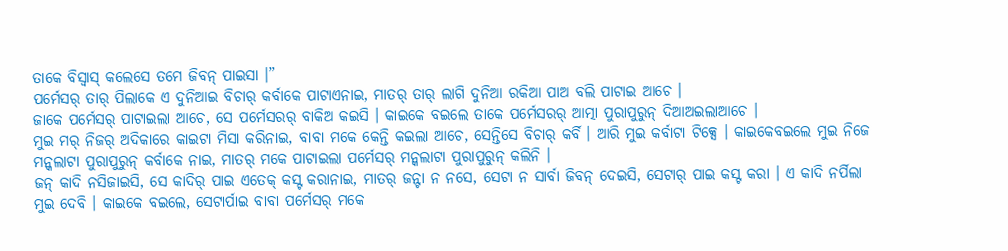ତାକେ ବିସ୍ବାସ୍ କଲେସେ ତମେ ଜିବନ୍ ପାଇସା ।”
ପର୍ମେସର୍ ତାର୍ ପିଲାକେ ଏ ଦୁନିଆଇ ବିଚାର୍ କର୍ବାକେ ପାଟାଏନାଇ, ମାତର୍ ତାର୍ ଲାଗି ଦୁନିଆ ରକିଆ ପାଅ ବଲି ପାଟାଇ ଆଚେ ।
ଜାକେ ପର୍ମେସର୍ ପାଟାଇଲା ଆଚେ, ସେ ପର୍ମେସରର୍ ବାକିଅ କଇସି । କାଇକେ ବଇଲେ ତାକେ ପର୍ମେସରର୍ ଆତ୍ମା ପୁରାପୁରୁନ୍ ଦିଆଅଇଲାଆଚେ ।
ମୁଇ ମର୍ ନିଜର୍ ଅଦିକାରେ କାଇଟା ମିସା କରିନାଇ, ବାବା ମକେ କେନ୍ତି କଇଲା ଆଚେ, ସେନ୍ତିସେ ବିଚାର୍ କର୍ବି । ଆରି ମୁଇ କର୍ବାଟା ଟିକ୍ସେ । କାଇକେବଇଲେ ମୁଇ ନିଜେ ମନ୍କଲାଟା ପୁରାପୁରୁନ୍ କର୍ବାକେ ନାଇ, ମାତର୍ ମକେ ପାଟାଇଲା ପର୍ମେସର୍ ମନ୍କଲାଟା ପୁରାପୁରୁନ୍ କଲିନି ।
ଜନ୍ କାଦି ନସିଜାଇସି, ସେ କାଦିର୍ ପାଇ ଏତେକ୍ କସ୍ଟ କରାନାଇ, ମାତର୍ ଜନ୍ଟା ନ ନସେ, ସେଟା ନ ସାର୍ବା ଜିବନ୍ ଦେଇସି, ସେଟାର୍ ପାଇ କସ୍ଟ କରା । ଏ କାଦି ନର୍ପିଲା ମୁଇ ଦେବି । କାଇକେ ବଇଲେ, ସେଟାର୍ପାଇ ବାବା ପର୍ମେସର୍ ମକେ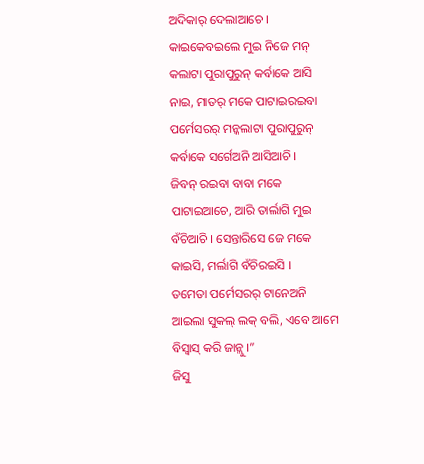ଅଦିକାର୍ ଦେଲାଆଚେ ।
କାଇକେବଇଲେ ମୁଇ ନିଜେ ମନ୍ କଲାଟା ପୁରାପୁରୁନ୍ କର୍ବାକେ ଆସି ନାଇ, ମାତର୍ ମକେ ପାଟାଇରଇବା ପର୍ମେସରର୍ ମନ୍କଲାଟା ପୁରାପୁରୁନ୍ କର୍ବାକେ ସର୍ଗେଅନି ଆସିଆଚି ।
ଜିବନ୍ ରଇବା ବାବା ମକେ ପାଟାଇଆଚେ, ଆରି ତାର୍ଲାଗି ମୁଇ ବଁଚିଆଚି । ସେନ୍ତାରିସେ ଜେ ମକେ କାଇସି, ମର୍ଲାଗି ବଁଚିରଇସି ।
ତମେତା ପର୍ମେସରର୍ ଟାନେଅନି ଆଇଲା ସୁକଲ୍ ଲକ୍ ବଲି, ଏବେ ଆମେ ବିସ୍ବାସ୍ କରି ଜାନ୍ଲୁ ।”
ଜିସୁ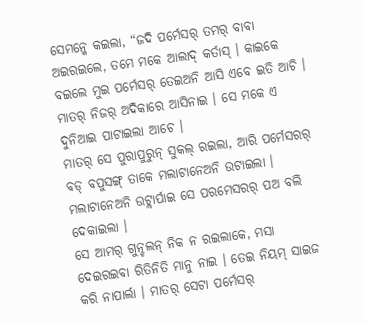ସେମନ୍କେ କଇଲା, “ଜଦି ପର୍ମେସର୍ ତମର୍ ବାବା ଅଇରଇଲେ, ତମେ ମକେ ଆଲାଦ୍ କର୍ତାସ୍ । କାଇକେ ବଇଲେ ମୁଇ ପର୍ମେସର୍ ତେଇଅନି ଆସି ଏବେ ଇତି ଆଚି । ମାତର୍ ନିଜର୍ ଅଦିକାରେ ଆସିନାଇ । ସେ ମକେ ଏ ଦୁନିଆଇ ପାଟାଇଲା ଆଚେ ।
ମାତର୍ ସେ ପୁରାପୁରୁନ୍ ସୁକଲ୍ ରଇଲା, ଆରି ପର୍ମେସରର୍ ବଡ୍ ବପୁସଙ୍ଗ୍ ତାକେ ମଲାଟାନେଅନି ଉଟାଇଲା । ମଲାଟାନେଅନି ଉଟ୍ଲାର୍ପାଇ ସେ ପରମେସରର୍ ପଅ ବଲି ଦେକାଇଲା ।
ସେ ଆମର୍ ଗୁନ୍ଚଲନ୍ ନିକ ନ ରଇଲାକେ, ମସା ଦେଇରଇବା ରିତିନିତି ମାନୁ ନାଇ । ତେଇ ନିୟମ୍ ସାଇଜ କରି ନାପାର୍ଲା । ମାତର୍ ସେଟା ପର୍ମେସର୍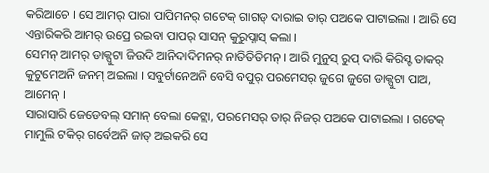କରିଆଚେ । ସେ ଆମର୍ ପାରା ପାପିମନର୍ ଗଟେକ୍ ଗାଗଡ୍ ଦାରାଇ ତାର୍ ପଅକେ ପାଟାଇଲା । ଆରି ସେ ଏନ୍ତାରିକରି ଆମର୍ ଉପ୍ରେ ରଇବା ପାପର୍ ସାସନ୍ କୁରୁପ୍ନାସ୍ କଲା ।
ସେମନ୍ ଆମର୍ ଡାକ୍ପୁଟା ଜିଉଦି ଆନିଦାଦିମନର୍ ନାତିତିତିମନ୍ । ଆରି ମୁନୁସ୍ ରୁପ୍ ଦାରି କିରିସ୍ଟ ତାକର୍ କୁଟୁମେଅନି ଜନମ୍ ଅଇଲା । ସବୁର୍ଟାନେଅନି ବେସି ବପୁର୍ ପରମେସର୍ ଜୁଗେ ଜୁଗେ ଡାକ୍ପୁଟା ପାଅ, ଆମେନ୍ ।
ସାରାସାରି ଜେଡେବଲ୍ ସମାନ୍ ବେଲା କେଟ୍ଲା, ପରମେସର୍ ତାର୍ ନିଜର୍ ପଅକେ ପାଟାଇଲା । ଗଟେକ୍ ମାମୁଲି ଟକିର୍ ଗର୍ବେଅନି ଜାତ୍ ଅଇକରି ସେ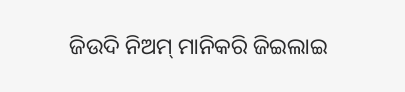ଜିଉଦି ନିଅମ୍ ମାନିକରି ଜିଇଲାଇ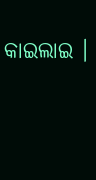କାଇଲାଇ ।